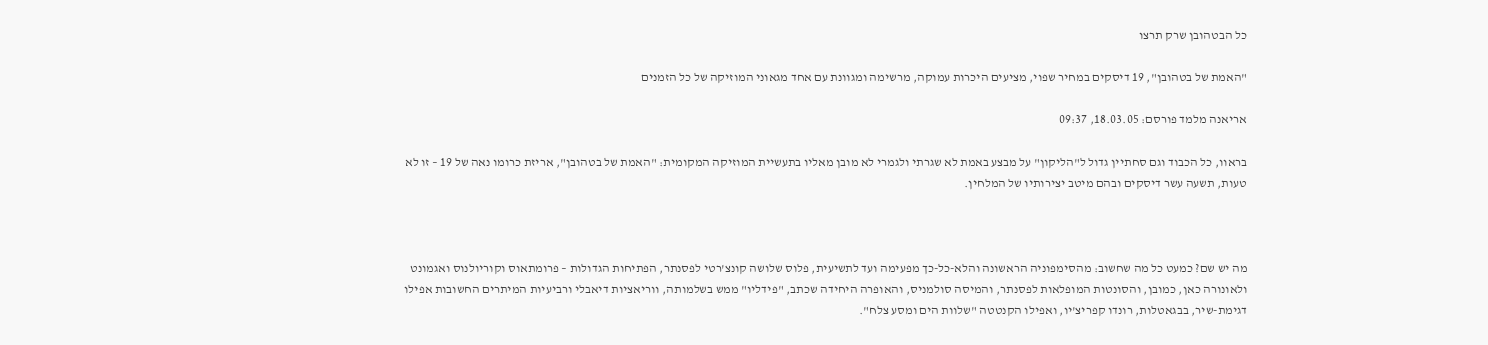כל הבטהובן שרק תרצו

"האמת של בטהובן", 19 דיסקים במחיר שפוי, מציעים היכרות עמוקה, מרשימה ומגוונת עם אחד מגאוני המוזיקה של כל הזמנים

אריאנה מלמד פורסם: 18.03.05, 09:37

בראוו, כל הכבוד וגם סחתיין גדול ל"הליקון" על מבצע באמת לא שגרתי ולגמרי לא מובן מאליו בתעשיית המוזיקה המקומית: "האמת של בטהובן", אריזת כרומו נאה של 19 – זו לא טעות, תשעה עשר דיסקים ובהם מיטב יצירותיו של המלחין.



מה יש שם? כמעט כל מה שחשוב: מהסימפוניה הראשונה והלא-כל-כך מפעימה ועד לתשיעית, פלוס שלושה קונצ'רטי לפסנתר, הפתיחות הגדולות – פרומתאוס וקוריולנוס ואגמונט ולאונורה כאן, כמובן, והסונטות המופלאות לפסנתר, והמיסה סולמניס, והאופרה היחידה שכתב, "פידליו" ממש בשלמותה, ווריאציות דיאבלי ורביעיות המיתרים החשובות אפילו דגימת-שיר, בבגאטלות, רונדו קפריצ'יו, ואפילו הקנטטה "שלוות הים ומסע צלח".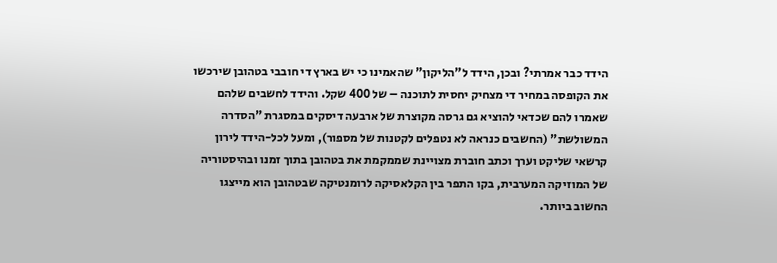הידד כבר אמרתי? ובכן, הידד ל"הליקון" שהאמינו כי יש בארץ די חובבי בטהובן שירכשו את הקופסה במחיר די מצחיק יחסית לתוכנה – של 400 שקל. והידד לחשבים שלהם שאמרו להם שכדאי להוציא גם גרסה מקוצרת של ארבעה דיסקים במסגרת "הסדרה המשולשת" (החשבים כנראה לא נטפלים לקטנות של מספור), ומעל לכל-הידד לירון קרשאי שליקט וערך וכתב חוברת מצויינת שממקמת את בטהובן בתוך זמנו ובהיסטוריה של המוזיקה המערבית, בקו התפר בין הקלאסיקה לרומנטיקה שבטהובן הוא מייצגו החשוב ביותר.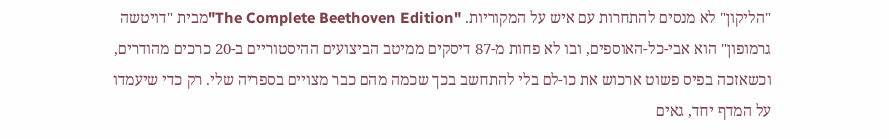"הליקון" לא מנסים להתחרות עם איש על המקוריות. "The Complete Beethoven Edition"מבית "דויטשה גרמופון" הוא אבי-כל-האוספים, ובו לא פחות מ-87 דיסקים ממיטב הביצועים ההיסטוריים ב-20 כרכים מהודרים, וכשאזכה בפיס פשוט ארכוש את כו-לם בלי להתחשב בכך שכמה מהם כבר מצויים בספריה שלי. רק כדי שיעמדו על המדף יחד, גאים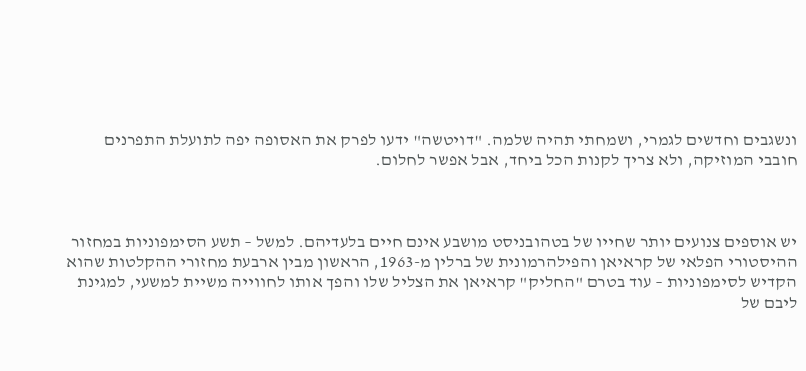ונשגבים וחדשים לגמרי, ושמחתי תהיה שלמה. "דויטשה" ידעו לפרק את האסופה יפה לתועלת התפרנים חובבי המוזיקה, ולא צריך לקנות הכל ביחד, אבל אפשר לחלום.



יש אוספים צנועים יותר שחייו של בטהובניסט מושבע אינם חיים בלעדיהם. למשל – תשע הסימפוניות במחזור ההיסטורי הפלאי של קראיאן והפילהרמונית של ברלין מ-1963, הראשון מבין ארבעת מחזורי ההקלטות שהוא הקדיש לסימפוניות – עוד בטרם "החליק" קראיאן את הצליל שלו והפך אותו לחווייה משיית למשעי, למגינת ליבם של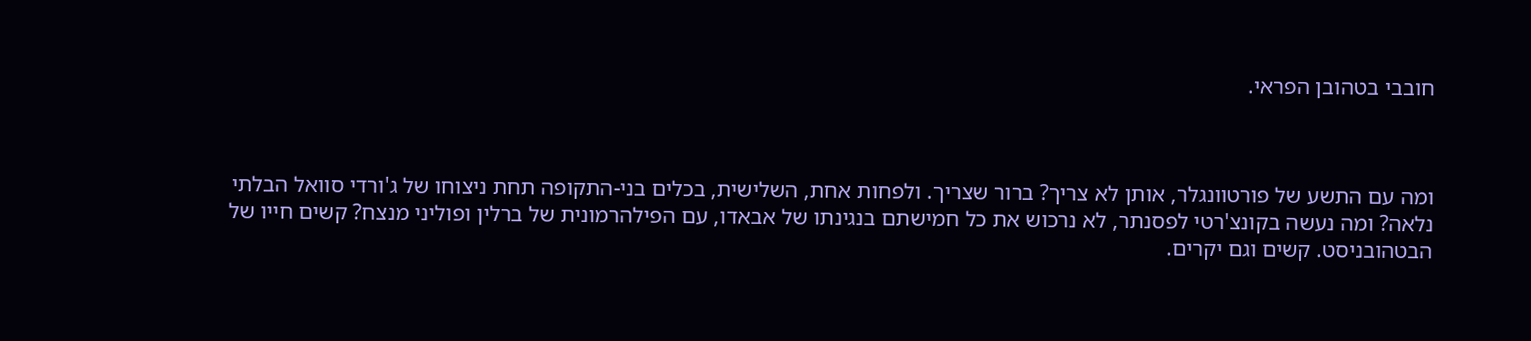חובבי בטהובן הפראי.



ומה עם התשע של פורטוונגלר, אותן לא צריך? ברור שצריך. ולפחות אחת, השלישית, בכלים בני-התקופה תחת ניצוחו של ג'ורדי סוואל הבלתי נלאה? ומה נעשה בקונצ'רטי לפסנתר, לא נרכוש את כל חמישתם בנגינתו של אבאדו, עם הפילהרמונית של ברלין ופוליני מנצח? קשים חייו של הבטהובניסט. קשים וגם יקרים.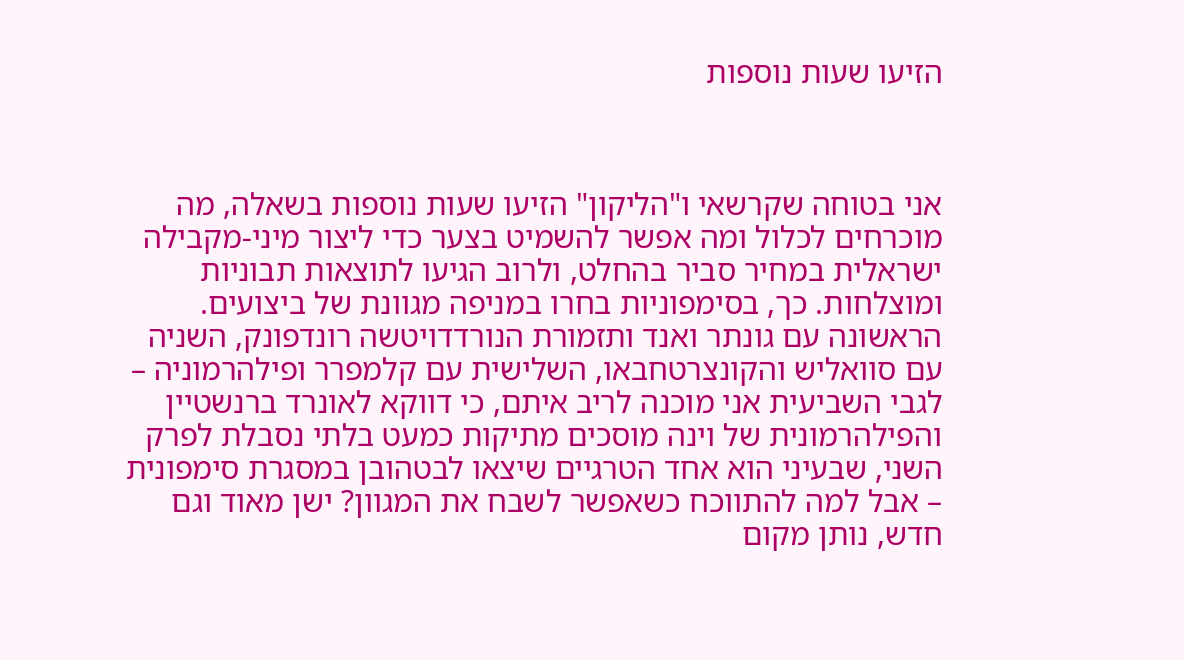הזיעו שעות נוספות



אני בטוחה שקרשאי ו"הליקון" הזיעו שעות נוספות בשאלה, מה מוכרחים לכלול ומה אפשר להשמיט בצער כדי ליצור מיני-מקבילה ישראלית במחיר סביר בהחלט, ולרוב הגיעו לתוצאות תבוניות ומוצלחות. כך, בסימפוניות בחרו במניפה מגוונת של ביצועים. הראשונה עם גונתר ואנד ותזמורת הנורדדויטשה רונדפונק, השניה עם סוואליש והקונצרטחבאו, השלישית עם קלמפרר ופילהרמוניה – לגבי השביעית אני מוכנה לריב איתם, כי דווקא לאונרד ברנשטיין והפילהרמונית של וינה מוסכים מתיקות כמעט בלתי נסבלת לפרק השני, שבעיני הוא אחד הטרגיים שיצאו לבטהובן במסגרת סימפונית – אבל למה להתווכח כשאפשר לשבח את המגוון? ישן מאוד וגם חדש, נותן מקום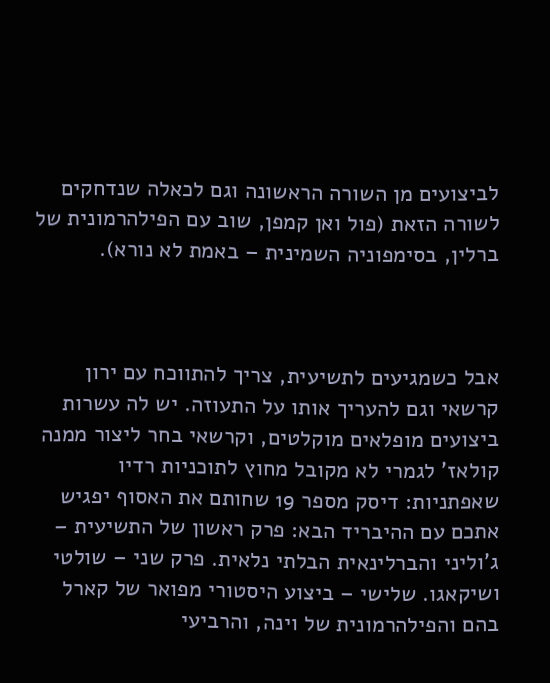לביצועים מן השורה הראשונה וגם לכאלה שנדחקים לשורה הזאת (פול ואן קמפן, שוב עם הפילהרמונית של ברלין, בסימפוניה השמינית – באמת לא נורא).



אבל כשמגיעים לתשיעית, צריך להתווכח עם ירון קרשאי וגם להעריך אותו על התעוזה. יש לה עשרות ביצועים מופלאים מוקלטים, וקרשאי בחר ליצור ממנה קולאז' לגמרי לא מקובל מחוץ לתוכניות רדיו שאפתניות: דיסק מספר 19 שחותם את האסוף יפגיש אתכם עם ההיבריד הבא: פרק ראשון של התשיעית – ג'וליני והברלינאית הבלתי נלאית. פרק שני – שולטי ושיקאגו. שלישי – ביצוע היסטורי מפואר של קארל בהם והפילהרמונית של וינה, והרביעי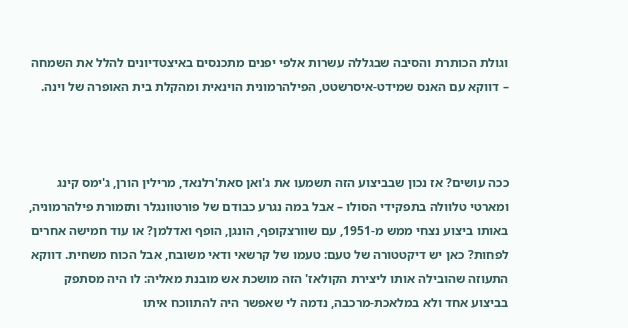וגולת הכותרת והסיבה שבגללה עשרות אלפי יפנים מתכנסים באיצטדיונים להלל את השמחה – דווקא עם האנס שמידט-איסרשטט, הפילהרמונית הוינאית ומהקלת בית האופרה של וינה.



ככה עושים? אז נכון שבביצוע הזה תשמעו את ג'ואן סאת'רלנאד, מרילין הורן, ג'ימס קינג ומארטי טלוולה בתפקידי הסולו – אבל במה נגרע כבודם של פורטוונגלר ותזמורת פילהרמוניה, באותו ביצוע נצחי ממש מ-1951, עם שוורצקופף, הונגן, הופף ואדלמן? או עוד חמישה אחרים לפחות? כאן יש דיקטטורה של טעם: טעמו של קרשאי ודאי משובח, אבל הכוח משחית. דווקא התעוזה שהובילה אותו ליצירת הקולאז' הזה מושכת אש מובנת מאליה: לו היה מסתפק בביצוע אחד ולא במלאכת-מרכבה, נדמה לי שאפשר היה להתווכח איתו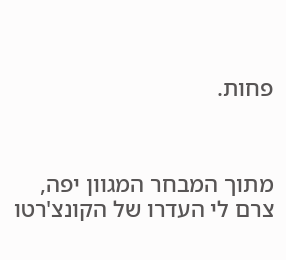פחות.



מתוך המבחר המגוון יפה, צרם לי העדרו של הקונצ'רטו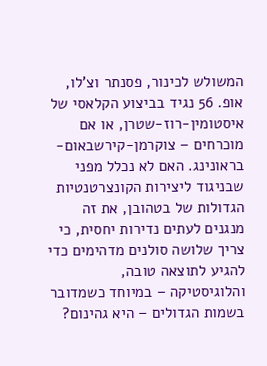המשולש לכינור, פסנתר וצ'לו, אופ. 56 נגיד בביצוע הקלאסי של איסטומין-רוז-שטרן, או אם מוכרחים – צוקרמן-קירשבאום-בראונינג. האם לא נכלל מפני שבניגוד ליצירות הקונצרטנטיות הגדולות של בטהובן, את זה מנגנים לעתים נדירות יחסית, כי צריך שלושה סולנים מדהימים כדי להגיע לתוצאה טובה, והלוגיסטיקה – במיוחד כשמדובר בשמות הגדולים – היא גהינום?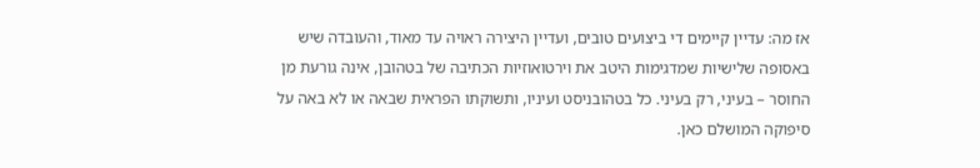אז מה: עדיין קיימים די ביצועים טובים, ועדיין היצירה ראויה עד מאוד, והעובדה שיש באסופה שלישיות שמדגימות היטב את וירטואוזיות הכתיבה של בטהובן, אינה גורעת מן החוסר – בעיני, רק בעיני. כל בטהובניסט ועיניו, ותשוקתו הפראית שבאה או לא באה על סיפוקה המושלם כאן.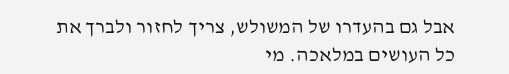אבל גם בהעדרו של המשולש, צריך לחזור ולברך את כל העושים במלאכה. מי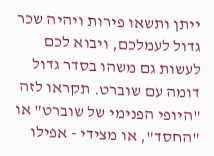ייתן ותשאו פירות ויהיה שכר גדול לעמלכם, ויבוא לכם לעשות גם משהו בסדר גדול דומה עם שוברט. תקראו לזה "היופי הפנימי של שוברט" או "החסד", או מצידי - אפילו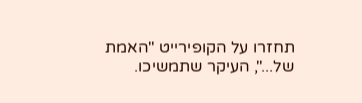תחזרו על הקופירייט "האמת של...", העיקר שתמשיכו.